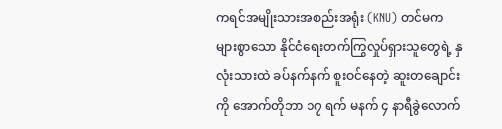ကရင်အမျိုးသားအစည်းအရုံး (KNU) တင်မက များစွာသော နိုင်ငံရေးတက်ကြွလှုပ်ရှားသူတွေရဲ့ နှလုံးသားထဲ ခပ်နက်နက် စူးဝင်နေတဲ့ ဆူးတချောင်းကို အောက်တိုဘာ ၁၇ ရက် မနက် ၄ နာရီခွဲလောက်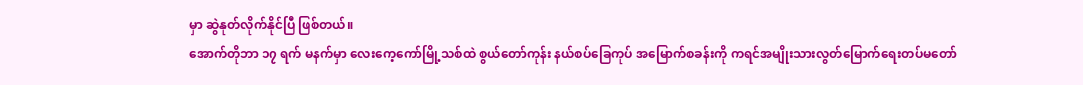မှာ ဆွဲနုတ်လိုက်နိုင်ပြီ ဖြစ်တယ်။
အောက်တိုဘာ ၁၇ ရက် မနက်မှာ လေးကေ့ကော်မြို့သစ်ထဲ စွယ်တော်ကုန်း နယ်စပ်ခြေကုပ် အမြောက်စခန်းကို ကရင်အမျိုးသားလွတ်မြောက်ရေးတပ်မတော်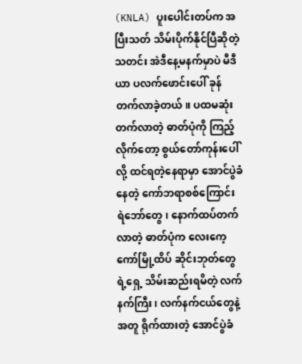(KNLA) ပူးပေါင်းတပ်က အပြီးသတ် သိမ်းပိုက်နိုင်ပြီဆိုတဲ့သတင်း အဲဒီနေ့မနက်မှာပဲ မီဒီယာ ပလက်ဖောင်းပေါ် ခုန်တက်လာခဲ့တယ်။ ပထမဆုံး တက်လာတဲ့ ဓာတ်ပုံကို ကြည့်လိုက်တော့ စွယ်တော်ကုန်းပေါ်လို့ ထင်ရတဲ့နေရာမှာ အောင်ပွဲခံနေတဲ့ ကော်ဘရာစစ်ကြောင်း ရဲဘော်တွေ၊ နောက်ထပ်တက်လာတဲ့ ဓာတ်ပုံက လေးကေ့ကော်မြို့ထိပ် ဆိုင်းဘုတ်တွေရဲ့ရှေ့ သိမ်းဆည်းရမိတဲ့ လက်နက်ကြီး၊ လက်နက်ငယ်တွေနဲ့အတူ ရိုက်ထားတဲ့ အောင်ပွဲခံ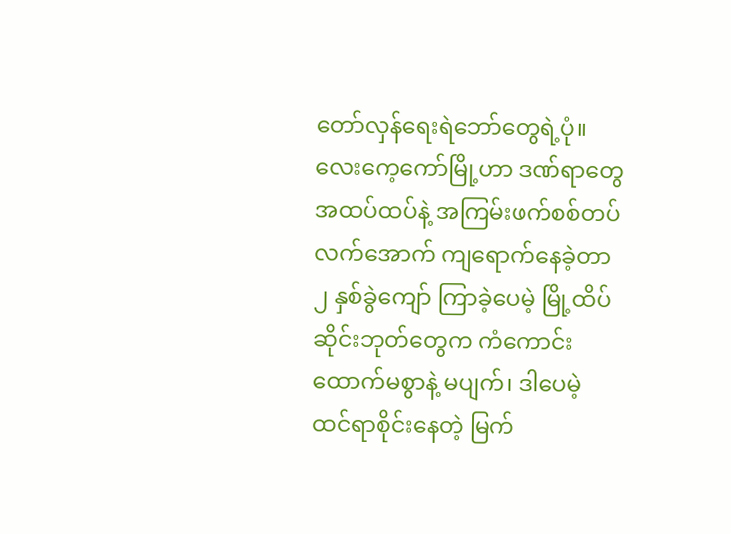တော်လှန်ရေးရဲဘော်တွေရဲ့ပုံ။
လေးကေ့ကော်မြို့ဟာ ဒဏ်ရာတွေ အထပ်ထပ်နဲ့ အကြမ်းဖက်စစ်တပ်လက်အောက် ကျရောက်နေခဲ့တာ ၂ နှစ်ခွဲကျော် ကြာခဲ့ပေမဲ့ မြို့ထိပ်ဆိုင်းဘုတ်တွေက ကံကောင်းထောက်မစွာနဲ့ မပျက်၊ ဒါပေမဲ့ ထင်ရာစိုင်းနေတဲ့ မြက်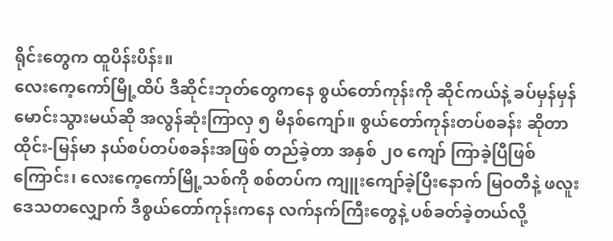ရိုင်းတွေက ထူပိန်းပိန်း။
လေးကေ့ကော်မြို့ထိပ် ဒီဆိုင်းဘုတ်တွေကနေ စွယ်တော်ကုန်းကို ဆိုင်ကယ်နဲ့ ခပ်မှန်မှန် မောင်းသွားမယ်ဆို အလွန်ဆုံးကြာလှ ၅ မိနစ်ကျော်။ စွယ်တော်ကုန်းတပ်စခန်း ဆိုတာ ထိုင်း-မြန်မာ နယ်စပ်တပ်စခန်းအဖြစ် တည်ခဲ့တာ အနှစ် ၂၀ ကျော် ကြာခဲ့ပြီဖြစ်ကြောင်း၊ လေးကေ့ကော်မြို့သစ်ကို စစ်တပ်က ကျူးကျော်ခဲ့ပြီးနောက် မြဝတီနဲ့ ဖလူးဒေသတလျှောက် ဒီစွယ်တော်ကုန်းကနေ လက်နက်ကြီးတွေနဲ့ ပစ်ခတ်ခဲ့တယ်လို့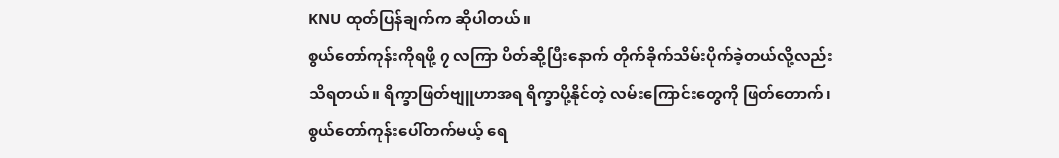KNU ထုတ်ပြန်ချက်က ဆိုပါတယ်။
စွယ်တော်ကုန်းကိုရဖို့ ၇ လကြာ ပိတ်ဆို့ပြီးနောက် တိုက်ခိုက်သိမ်းပိုက်ခဲ့တယ်လို့လည်း သိရတယ်။ ရိက္ခာဖြတ်ဗျူဟာအရ ရိက္ခာပို့နိုင်တဲ့ လမ်းကြောင်းတွေကို ဖြတ်တောက်၊ စွယ်တော်ကုန်းပေါ်တက်မယ့် ရေ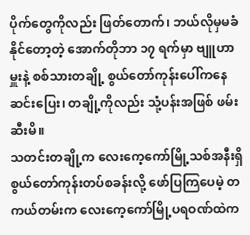ပိုက်တွေကိုလည်း ဖြတ်တောက်၊ ဘယ်လိုမှမခံနိုင်တော့တဲ့ အောက်တိုဘာ ၁၇ ရက်မှာ ဗျူဟာမှူးနဲ့ စစ်သားတချို့ စွယ်တော်ကုန်းပေါ်ကနေ ဆင်းပြေး၊ တချို့ကိုလည်း သုံ့ပန်းအဖြစ် ဖမ်းဆီးမိ။
သတင်းတချို့က လေးကေ့ကော်မြို့သစ်အနီးရှိ စွယ်တော်ကုန်းတပ်စခန်းလို့ ဖော်ပြကြပေမဲ့ တကယ်တမ်းက လေးကေ့ကော်မြို့ပရဝဏ်ထဲက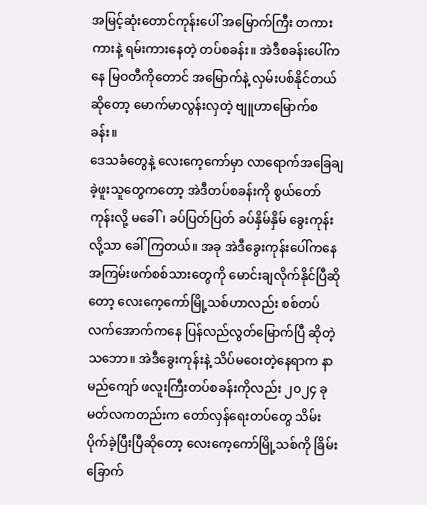အမြင့်ဆုံးတောင်ကုန်းပေါ် အမြောက်ကြီး တကားကားနဲ့ ရမ်းကားနေတဲ့ တပ်စခန်း။ အဲဒီစခန်းပေါ်ကနေ မြဝတီကိုတောင် အမြောက်နဲ့ လှမ်းပစ်နိုင်တယ်ဆိုတော့ မောက်မာလွန်းလှတဲ့ ဗျူဟာမြောက်စခန်း။
ဒေသခံတွေနဲ့ လေးကေ့ကော်မှာ လာရောက်အခြေချခဲ့ဖူးသူတွေကတော့ အဲဒီတပ်စခန်းကို စွယ်တော်ကုန်းလို့ မခေါ်၊ ခပ်ပြတ်ပြတ် ခပ်နှိမ်နှိမ် ခွေးကုန်းလို့သာ ခေါ်ကြတယ်။ အခု အဲဒီခွေးကုန်းပေါ်ကနေ အကြမ်းဖက်စစ်သားတွေကို မောင်းချလိုက်နိုင်ပြီဆိုတော့ လေးကေ့ကော်မြို့သစ်ဟာလည်း စစ်တပ်လက်အောက်ကနေ ပြန်လည်လွတ်မြောက်ပြီ ဆိုတဲ့ သဘော။ အဲဒီခွေးကုန်းနဲ့ သိပ်မဝေးတဲ့နေရာက နာမည်ကျော် ဖလူးကြီးတပ်စခန်းကိုလည်း ၂၀၂၄ ခု မတ်လကတည်းက တော်လှန်ရေးတပ်တွေ သိမ်းပိုက်ခဲ့ပြီးပြီဆိုတော့ လေးကေ့ကော်မြို့သစ်ကို ခြိမ်းခြောက်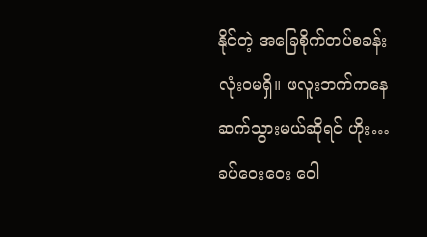နိုင်တဲ့ အခြေစိုက်တပ်စခန်း လုံးဝမရှိ။ ဖလူးဘက်ကနေ ဆက်သွားမယ်ဆိုရင် ဟိုး… ခပ်ဝေးဝေး ဝေါ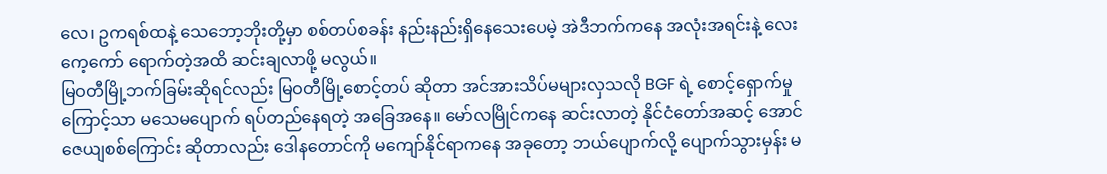လေ၊ ဥကရစ်ထနဲ့ သေဘော့ဘိုးတို့မှာ စစ်တပ်စခန်း နည်းနည်းရှိနေသေးပေမဲ့ အဲဒီဘက်ကနေ အလုံးအရင်းနဲ့ လေးကေ့ကော် ရောက်တဲ့အထိ ဆင်းချလာဖို့ မလွယ်။
မြဝတီမြို့ဘက်ခြမ်းဆိုရင်လည်း မြဝတီမြို့စောင့်တပ် ဆိုတာ အင်အားသိပ်မများလှသလို BGF ရဲ့ စောင့်ရှောက်မှုကြောင့်သာ မသေမပျောက် ရပ်တည်နေရတဲ့ အခြေအနေ။ မော်လမြိုင်ကနေ ဆင်းလာတဲ့ နိုင်ငံတော်အဆင့် အောင်ဇေယျစစ်ကြောင်း ဆိုတာလည်း ဒေါနတောင်ကို မကျော်နိုင်ရာကနေ အခုတော့ ဘယ်ပျောက်လို့ ပျောက်သွားမှန်း မ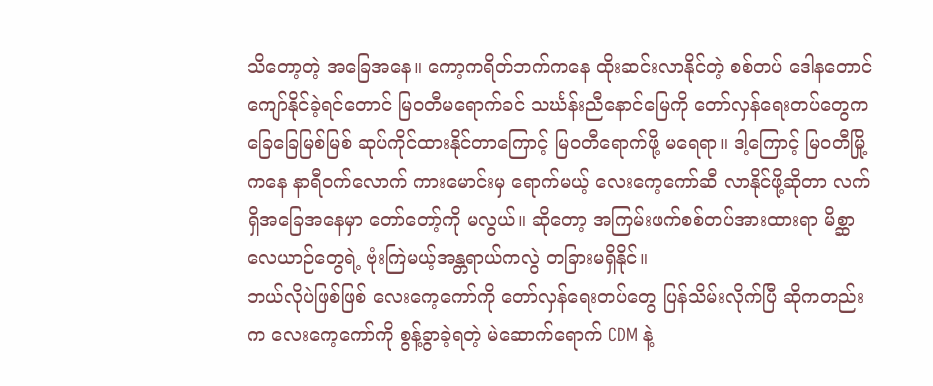သိတော့တဲ့ အခြေအနေ။ ကော့ကရိတ်ဘက်ကနေ ထိုးဆင်းလာနိုင်တဲ့ စစ်တပ် ဒေါနတောင် ကျော်နိုင်ခဲ့ရင်တောင် မြဝတီမရောက်ခင် သင်္ဃန်းညီနောင်မြေကို တော်လှန်ရေးတပ်တွေက ခြေခြေမြစ်မြစ် ဆုပ်ကိုင်ထားနိုင်တာကြောင့် မြဝတီရောက်ဖို့ မရေရာ။ ဒါ့ကြောင့် မြဝတီမြို့ကနေ နာရီဝက်လောက် ကားမောင်းမှ ရောက်မယ့် လေးကေ့ကော်ဆီ လာနိုင်ဖို့ဆိုတာ လက်ရှိအခြေအနေမှာ တော်တော့်ကို မလွယ်။ ဆိုတော့ အကြမ်းဖက်စစ်တပ်အားထားရာ မိစ္ဆာလေယာဉ်တွေရဲ့ ဗုံးကြဲမယ့်အန္တရာယ်ကလွဲ တခြားမရှိနိုင်။
ဘယ်လိုပဲဖြစ်ဖြစ် လေးကေ့ကော်ကို တော်လှန်ရေးတပ်တွေ ပြန်သိမ်းလိုက်ပြီ ဆိုကတည်းက လေးကေ့ကော်ကို စွန့်ခွာခဲ့ရတဲ့ မဲဆောက်ရောက် CDM နဲ့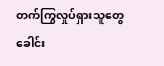တက်ကြွလှုပ်ရှားသူတွေ ခေါင်း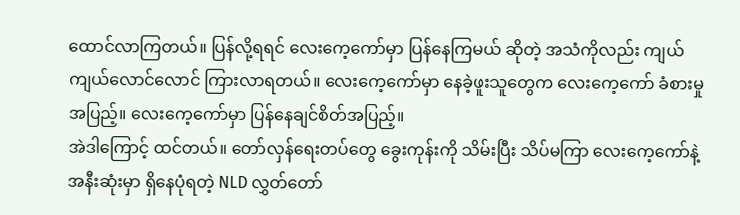ထောင်လာကြတယ်။ ပြန်လို့ရရင် လေးကေ့ကော်မှာ ပြန်နေကြမယ် ဆိုတဲ့ အသံကိုလည်း ကျယ်ကျယ်လောင်လောင် ကြားလာရတယ်။ လေးကေ့ကော်မှာ နေခဲ့ဖူးသူတွေက လေးကေ့ကော် ခံစားမှုအပြည့်။ လေးကေ့ကော်မှာ ပြန်နေချင်စိတ်အပြည့်။
အဲဒါကြောင့် ထင်တယ်။ တော်လှန်ရေးတပ်တွေ ခွေးကုန်းကို သိမ်းပြီး သိပ်မကြာ လေးကေ့ကော်နဲ့ အနီးဆုံးမှာ ရှိနေပုံရတဲ့ NLD လွှတ်တော်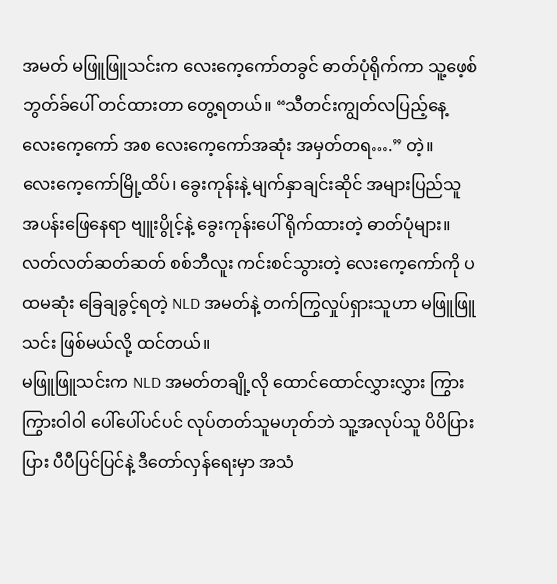အမတ် မဖြူဖြူသင်းက လေးကေ့ကော်တခွင် ဓာတ်ပုံရိုက်ကာ သူ့ဖေ့စ်ဘွတ်ခ်ပေါ် တင်ထားတာ တွေ့ရတယ်။ “သီတင်းကျွတ်လပြည့်နေ့ လေးကေ့ကော် အစ လေးကေ့ကော်အဆုံး အမှတ်တရ….” တဲ့။
လေးကေ့ကော်မြို့ထိပ်၊ ခွေးကုန်းနဲ့ မျက်နှာချင်းဆိုင် အများပြည်သူ အပန်းဖြေနေရာ ဗျူးပွိုင့်နဲ့ ခွေးကုန်းပေါ် ရိုက်ထားတဲ့ ဓာတ်ပုံများ။ လတ်လတ်ဆတ်ဆတ် စစ်ဘီလူး ကင်းစင်သွားတဲ့ လေးကေ့ကော်ကို ပထမဆုံး ခြေချခွင့်ရတဲ့ NLD အမတ်နဲ့ တက်ကြွလှုပ်ရှားသူဟာ မဖြူဖြူသင်း ဖြစ်မယ်လို့ ထင်တယ်။
မဖြူဖြူသင်းက NLD အမတ်တချို့လို ထောင်ထောင်လွှားလွှား ကြွားကြွားဝါဝါ ပေါ်ပေါ်ပင်ပင် လုပ်တတ်သူမဟုတ်ဘဲ သူ့အလုပ်သူ ပိပိပြားပြား ပီပီပြင်ပြင်နဲ့ ဒီတော်လှန်ရေးမှာ အသံ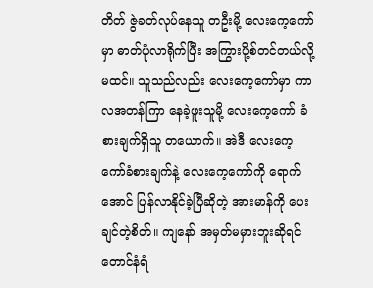တိတ် ဇွဲခတ်လုပ်နေသူ တဦးမို့ လေးကေ့ကော်မှာ ဓာတ်ပုံလာရိုက်ပြီး အကြွားပို့စ်တင်တယ်လို့ မထင်။ သူသည်လည်း လေးကေ့ကော်မှာ ကာလအတန်ကြာ နေခဲ့ဖူးသူမို့ လေးကေ့ကော် ခံစားချက်ရှိသူ တယောက်။ အဲဒီ လေးကေ့ကော်ခံစားချက်နဲ့ လေးကေ့ကော်ကို ရောက်အောင် ပြန်လာနိုင်ခဲ့ပြီဆိုတဲ့ အားမာန်ကို ပေးချင်တဲ့စိတ်။ ကျနော် အမှတ်မမှားဘူးဆိုရင် တောင်နံရံ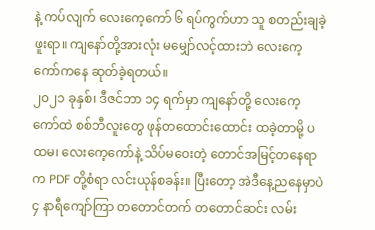နဲ့ ကပ်လျက် လေးကေ့ကော် ၆ ရပ်ကွက်ဟာ သူ စတည်းချခဲ့ဖူးရာ။ ကျနော်တို့အားလုံး မမျှော်လင့်ထားဘဲ လေးကေ့ကော်ကနေ ဆုတ်ခဲ့ရတယ်။
၂၀၂၁ ခုနှစ်၊ ဒီဇင်ဘာ ၁၄ ရက်မှာ ကျနော်တို့ လေးကေ့ကော်ထဲ စစ်ဘီလူးတွေ ဖုန်တထောင်းထောင်း ထခဲ့တာမို့ ပထမ၊ လေးကေ့ကော်နဲ့ သိပ်မဝေးတဲ့ တောင်အမြင့်တနေရာက PDF တို့စံရာ လင်းယုန်စခန်း။ ပြီးတော့ အဲဒီနေ့ညနေမှာပဲ ၄ နာရီကျော်ကြာ တတောင်တက် တတောင်ဆင်း လမ်း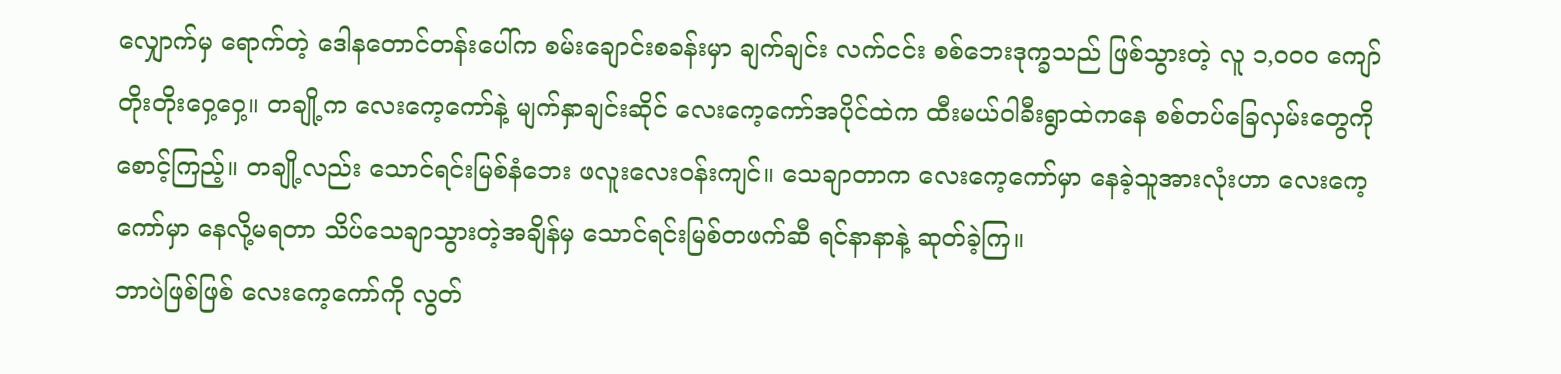လျှောက်မှ ရောက်တဲ့ ဒေါနတောင်တန်းပေါ်က စမ်းချောင်းစခန်းမှာ ချက်ချင်း လက်ငင်း စစ်ဘေးဒုက္ခသည် ဖြစ်သွားတဲ့ လူ ၁,၀၀၀ ကျော် တိုးတိုးဝှေ့ဝှေ့။ တချို့က လေးကေ့ကော်နဲ့ မျက်နှာချင်းဆိုင် လေးကေ့ကော်အပိုင်ထဲက ထီးမယ်ဝါခီးရွာထဲကနေ စစ်တပ်ခြေလှမ်းတွေကို စောင့်ကြည့်။ တချို့လည်း သောင်ရင်းမြစ်နံဘေး ဖလူးလေးဝန်းကျင်။ သေချာတာက လေးကေ့ကော်မှာ နေခဲ့သူအားလုံးဟာ လေးကေ့ကော်မှာ နေလို့မရတာ သိပ်သေချာသွားတဲ့အချိန်မှ သောင်ရင်းမြစ်တဖက်ဆီ ရင်နာနာနဲ့ ဆုတ်ခဲ့ကြ။
ဘာပဲဖြစ်ဖြစ် လေးကေ့ကော်ကို လွတ်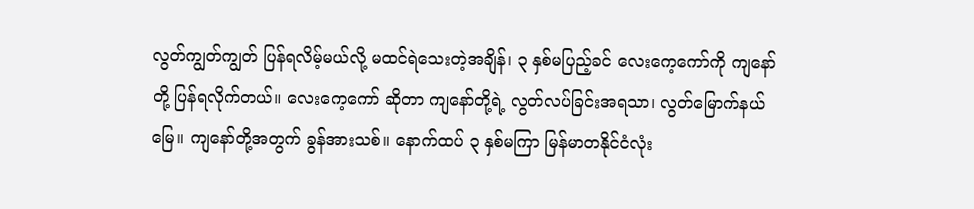လွတ်ကျွတ်ကျွတ် ပြန်ရလိမ့်မယ်လို့ မထင်ရဲသေးတဲ့အချိန်၊ ၃ နှစ်မပြည့်ခင် လေးကေ့ကော်ကို ကျနော်တို့ ပြန်ရလိုက်တယ်။ လေးကေ့ကော် ဆိုတာ ကျနော်တို့ရဲ့ လွတ်လပ်ခြင်းအရသာ၊ လွတ်မြောက်နယ်မြေ။ ကျနော်တို့အတွက် ခွန်အားသစ်။ နောက်ထပ် ၃ နှစ်မကြာ မြန်မာတနိုင်ငံလုံး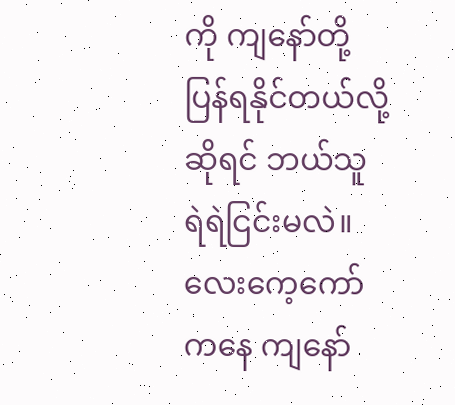ကို ကျနော်တို့ ပြန်ရနိုင်တယ်လို့ဆိုရင် ဘယ်သူ ရဲရဲငြင်းမလဲ။ လေးကေ့ကော်ကနေ ကျနော်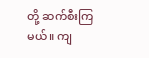တို့ ဆက်စီးကြမယ်။ ကျ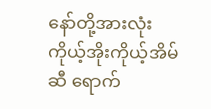နော်တို့အားလုံး ကိုယ့်အိုးကိုယ့်အိမ်ဆီ ရောက်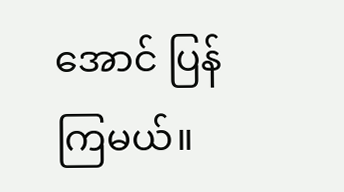အောင် ပြန်ကြမယ်။